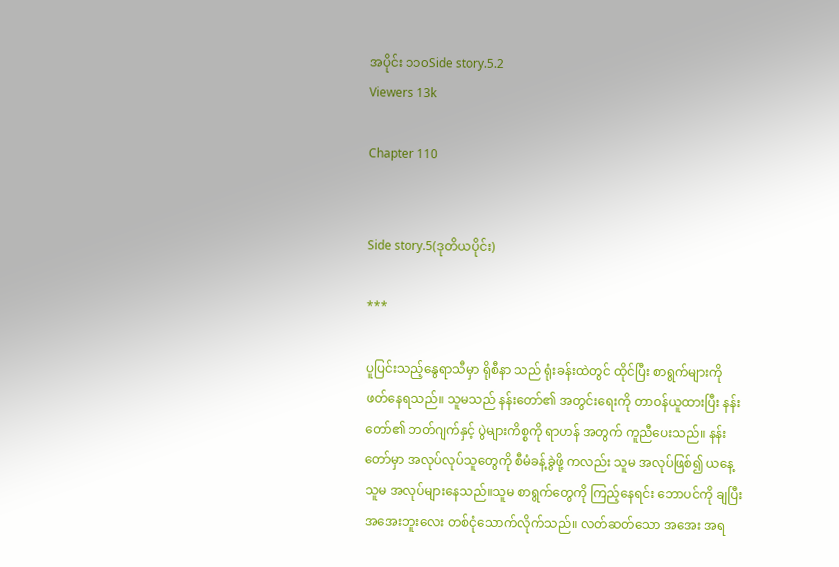အပိုင်း ၁၁၀Side story.5.2
Viewers 13k

Chapter 110


Side story.5(ဒုတိယပိုင်း)

***

ပူပြင်းသည့်နွေရာသီမှာ ရိုစီနာ သည် ရုံးခန်းထဲတွင် ထိုင်ပြီး စာရွက်များကို ဖတ်နေရသည်။ သူမသည် နန်းတော်၏ အတွင်းရေးကို တာဝန်ယူထားပြီး နန်းတော်၏ ဘတ်ဂျက်နှင့် ပွဲများကိစ္စကို ရာဟန် အတွက် ကူညီပေးသည်။ နန်းတော်မှာ အလုပ်လုပ်သူတွေကို စီမံခန့်ခွဲဖို့ ကလည်း သူမ အလုပ်ဖြစ်၍ ယနေ့ သူမ အလုပ်များနေသည်။သူမ စာရွက်တွေကို ကြည့်နေရင်း ဘောပင်ကို ချပြီး အအေးဘူးလေး တစ်ငုံသောက်လိုက်သည်။ လတ်ဆတ်သော အအေး အရ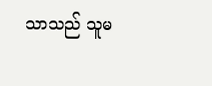သာသည် သူမ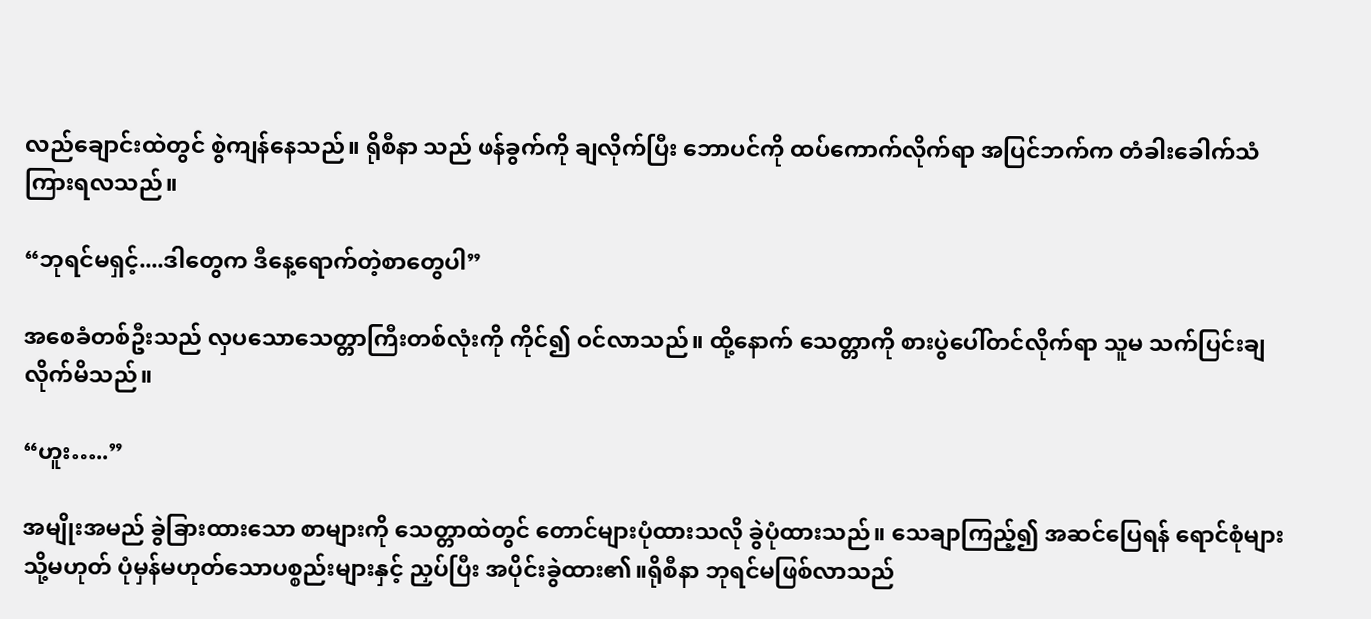လည်ချောင်းထဲတွင် စွဲကျန်နေသည်။ ရိုစီနာ သည် ဖန်ခွက်ကို ချလိုက်ပြီး ဘောပင်ကို ထပ်ကောက်လိုက်ရာ အပြင်ဘက်က တံခါးခေါက်သံ ကြားရလသည်။

“ဘုရင်မရှင့်....ဒါတွေက ဒီနေ့ရောက်တဲ့စာတွေပါ”

အစေခံတစ်ဦးသည် လှပသောသေတ္တာကြီးတစ်လုံးကို ကိုင်၍ ဝင်လာသည်။ ထို့နောက် သေတ္တာကို စားပွဲပေါ်တင်လိုက်ရာ သူမ သက်ပြင်းချလိုက်မိသည်။

“ဟူး…..”

အမျိုးအမည် ခွဲခြားထားသော စာများကို သေတ္တာထဲတွင် တောင်များပုံထားသလို ခွဲပုံထားသည်။ သေချာကြည့်၍ အဆင်ပြေရန် ရောင်စုံများ သို့မဟုတ် ပုံမှန်မဟုတ်သောပစ္စည်းများနှင့် ညှပ်ပြီး အပိုင်းခွဲထား၏။ရိုစီနာ ဘုရင်မဖြစ်လာသည်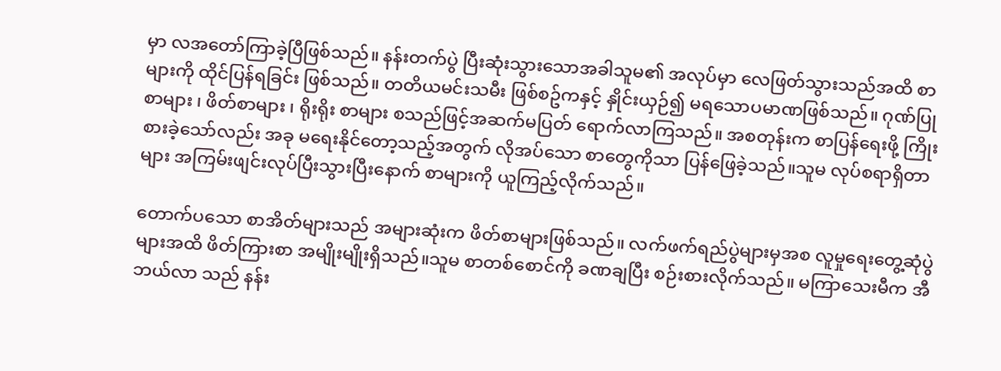မှာ လအတော်ကြာခဲ့ပြီဖြစ်သည်။ နန်းတက်ပွဲ ပြီးဆုံးသွားသောအခါသူမ၏ အလုပ်မှာ လေဖြတ်သွားသည်အထိ စာများကို ထိုင်ပြန်ရခြင်း ဖြစ်သည်။ တတိယမင်းသမီး ဖြစ်စဥ်ကနှင့် နှိုင်းယှဉ်၍ မရသောပမာဏဖြစ်သည်။ ဂုဏ်ပြုစာများ ၊ ဖိတ်စာများ ၊ ရိုးရိုး စာများ စသည်ဖြင့်အဆက်မပြတ် ရောက်လာကြသည်။ အစတုန်းက စာပြန်ရေးဖို့ ကြိုးစားခဲ့သော်လည်း အခု မရေးနိုင်တော့သည့်အတွက် လိုအပ်သော စာတွေကိုသာ ပြန်ဖြေခဲ့သည်။သူမ လုပ်စရာရှိတာများ အကြမ်းဖျင်းလုပ်ပြီးသွားပြီးနောက် စာများကို ယူကြည့်လိုက်သည်။

တောက်ပသော စာအိတ်များသည် အများဆုံးက ဖိတ်စာများဖြစ်သည်။ လက်ဖက်ရည်ပွဲများမှအစ လူမှုရေးတွေ့ဆုံပွဲများအထိ ဖိတ်ကြားစာ အမျိုးမျိုးရှိသည်။သူမ စာတစ်စောင်ကို ခဏချပြီး စဉ်းစားလိုက်သည်။ မကြာသေးမီက အီဘယ်လာ သည် နန်း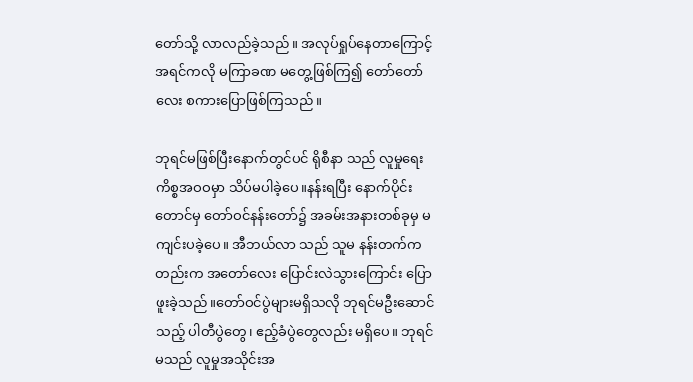တော်သို့ လာလည်ခဲ့သည်။ အလုပ်ရှုပ်နေတာကြောင့် အရင်ကလို မကြာခဏ မတွေ့ဖြစ်ကြ၍ တော်တော်လေး စကားပြောဖြစ်ကြသည်။

ဘုရင်မဖြစ်ပြီးနောက်တွင်ပင် ရိုစီနာ သည် လူမှုရေး ကိစ္စအဝဝမှာ သိပ်မပါခဲ့ပေ။နန်းရပြီး နောက်ပိုင်းတောင်မှ တော်ဝင်နန်းတော်၌ အခမ်းအနားတစ်ခုမှ မကျင်းပခဲ့ပေ။ အီဘယ်လာ သည် သူမ နန်းတက်ကတည်းက အတော်လေး ပြောင်းလဲသွားကြောင်း ပြောဖူးခဲ့သည်။တော်ဝင်ပွဲများမရှိသလို ဘုရင်မဦးဆောင်သည့် ပါတီပွဲတွေ၊ ဧည့်ခံပွဲတွေလည်း မရှိပေ။ ဘုရင်မသည် လူမှုအသိုင်းအ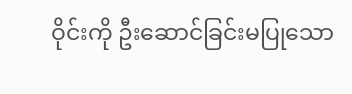ဝိုင်းကို ဦးဆောင်ခြင်းမပြုသော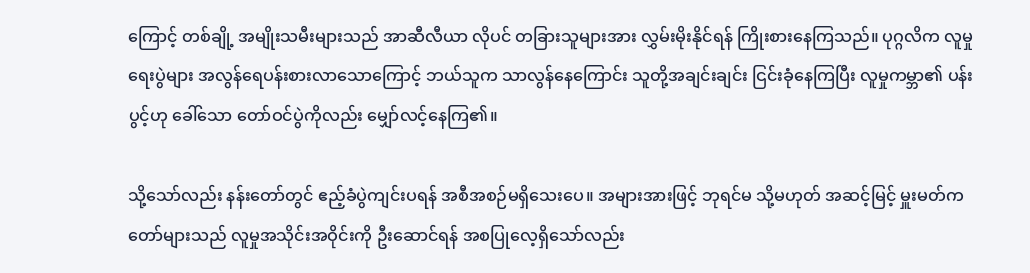ကြောင့် တစ်ချို့ အမျိုးသမီးများသည် အာဆီလီယာ လိုပင် တခြားသူများအား လွှမ်းမိုးနိုင်ရန် ကြိုးစားနေကြသည်။ ပုဂ္ဂလိက လူမှုရေးပွဲများ အလွန်ရေပန်းစားလာသောကြောင့် ဘယ်သူက သာလွန်နေကြောင်း သူတို့အချင်းချင်း ငြင်းခုံနေကြပြီး လူမှုကမ္ဘာ၏ ပန်းပွင့်ဟု ခေါ်သော တော်ဝင်ပွဲကိုလည်း မျှော်လင့်နေကြ၏။

သို့သော်လည်း နန်းတော်တွင် ဧည့်ခံပွဲကျင်းပရန် အစီအစဉ်မရှိသေးပေ။ အများအားဖြင့် ဘုရင်မ သို့မဟုတ် အဆင့်မြင့် မှူးမတ်ကတော်များသည် လူမှုအသိုင်းအဝိုင်းကို ဦးဆောင်ရန် အစပြုလေ့ရှိသော်လည်း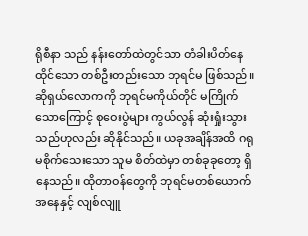ရိုစီနာ သည် နန်းတော်ထဲတွင်သာ တံခါးပိတ်နေထိုင်သော တစ်ဦးတည်းသော ဘုရင်မ ဖြစ်သည်။ ဆိုရှယ်လောကကို ဘုရင်မကိုယ်တိုင် မကြိုက်သောကြောင့် စုဝေးပွဲများ ကွယ်လွန် ဆုံးရှုံးသွားသည်ဟုလည်း ဆိုနိုင်သည်။ ယခုအချိန်အထိ ဂရုမစိုက်သေးသော သူမ စိတ်ထဲမှာ တစ်ခုခုတော့ ရှိနေသည်။ ထိုတာဝန်တွေကို ဘုရင်မတစ်ယောက်အနေနှင့် လျစ်လျူ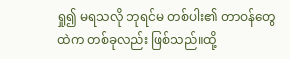ရှု၍ မရသလို ဘုရင်မ တစ်ပါး၏ တာဝန်တွေထဲက တစ်ခုလည်း ဖြစ်သည်။ထို့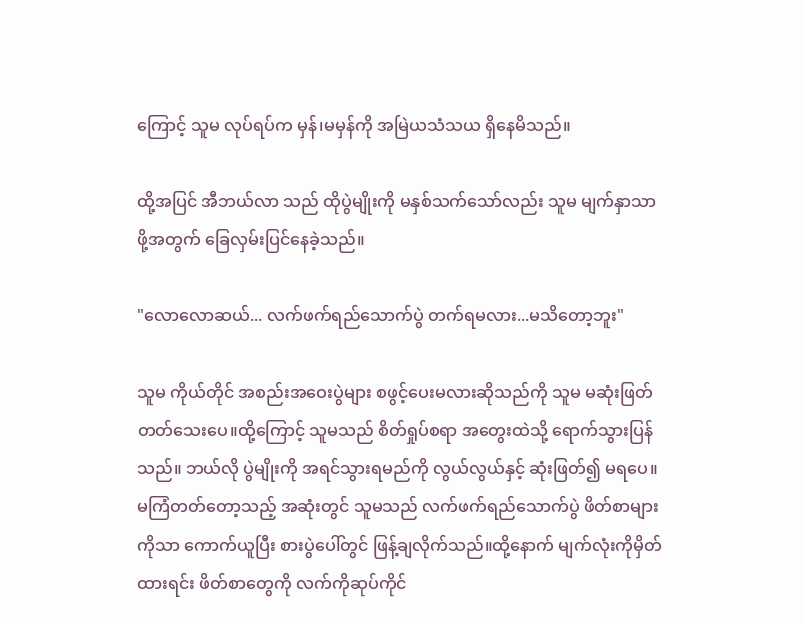ကြောင့် သူမ လုပ်ရပ်က မှန်၊မမှန်ကို အမြဲယသံသယ ရှိနေမိသည်။

ထို့အပြင် အီဘယ်လာ သည် ထိုပွဲမျိုးကို မနှစ်သက်သော်လည်း သူမ မျက်နှာသာဖို့အတွက် ခြေလှမ်းပြင်နေခဲ့သည်။

"လောလောဆယ်... လက်ဖက်ရည်သောက်ပွဲ တက်ရမလား...မသိတော့ဘူး"

သူမ ကိုယ်တိုင် အစည်းအဝေးပွဲများ စဖွင့်ပေးမလားဆိုသည်ကို သူမ မဆုံးဖြတ်တတ်သေးပေ။ထို့ကြောင့် သူမသည် စိတ်ရှုပ်စရာ အတွေးထဲသို့ ရောက်သွားပြန်သည်။ ဘယ်လို ပွဲမျိုးကို အရင်သွားရမည်ကို လွယ်လွယ်နှင့် ဆုံးဖြတ်၍ မရပေ။ မကြံတတ်တော့သည့် အဆုံးတွင် သူမသည် လက်ဖက်ရည်သောက်ပွဲ ဖိတ်စာများကိုသာ ကောက်ယူပြီး စားပွဲပေါ်တွင် ဖြန့်ချလိုက်သည်။ထို့နောက် မျက်လုံးကိုမှိတ်ထားရင်း ဖိတ်စာတွေကို လက်ကိုဆုပ်ကိုင်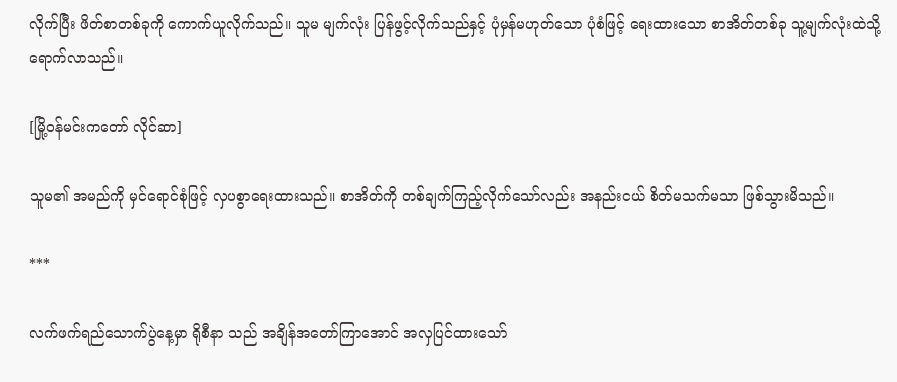လိုက်ပြီး ဖိတ်စာတစ်ခုကို ကောက်ယူလိုက်သည်။ သူမ မျက်လုံး ပြန်ဖွင့်လိုက်သည်နှင့် ပုံမှန်မဟုတ်သော ပုံစံဖြင့် ရေးထားသော စာအိတ်တစ်ခု သူ့မျက်လုံးထဲသို့ ရောက်လာသည်။

[မြို့ဝန်မင်းကတော် လိုင်ဆာ]

သူမ၏ အမည်ကို မှင်ရောင်စုံဖြင့် လှပစွာရေးထားသည်။ စာအိတ်ကို တစ်ချက်ကြည့်လိုက်သော်လည်း အနည်းငယ် စိတ်မသက်မသာ ဖြစ်သွားမိသည်။

***

လက်ဖက်ရည်သောက်ပွဲနေ့မှာ ရိုစီနာ သည် အချိန်အတော်ကြာအောင် အလှပြင်ထားသော်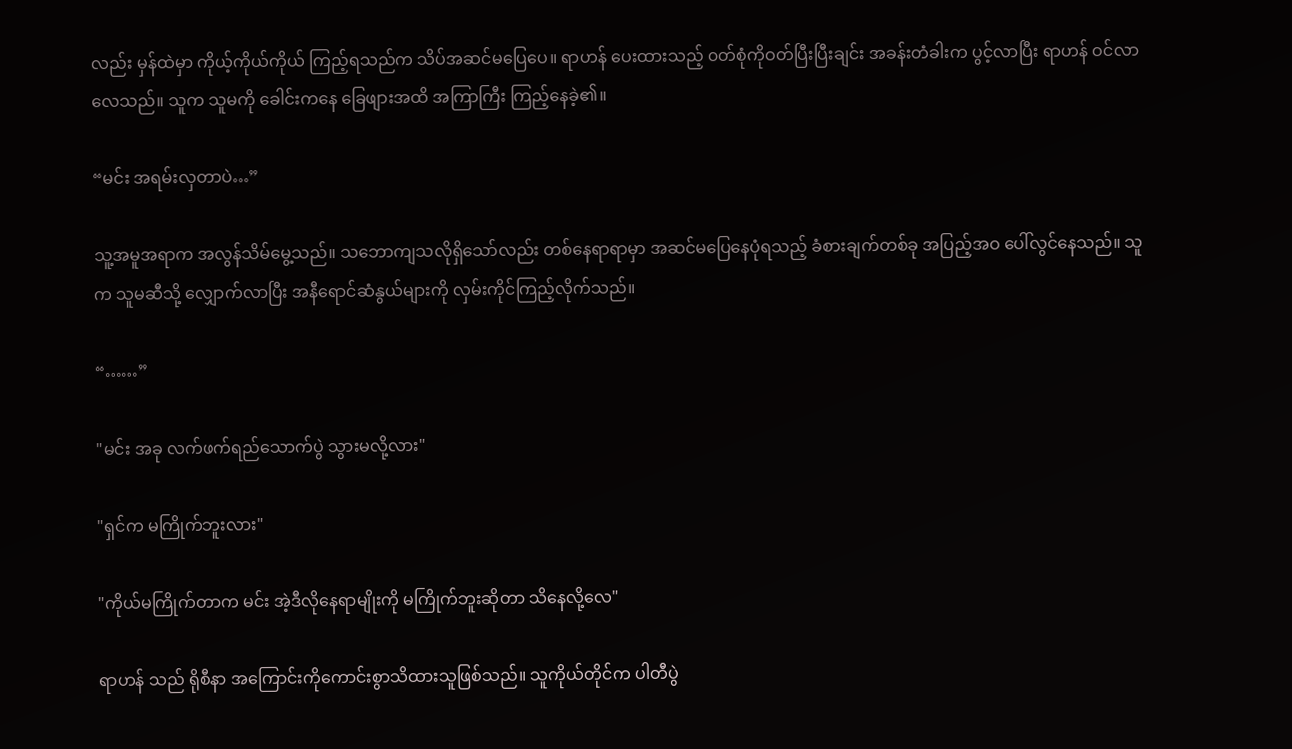လည်း မှန်ထဲမှာ ကိုယ့်ကိုယ်ကိုယ် ကြည့်ရသည်က သိပ်အဆင်မပြေပေ။ ရာဟန် ပေးထားသည့် ၀တ်စုံကိုဝတ်ပြီးပြီးချင်း အခန်းတံခါးက ပွင့်လာပြီး ရာဟန် ဝင်လာလေသည်။ သူက သူမကို ခေါင်းကနေ ခြေဖျားအထိ အကြာကြီး ကြည့်နေခဲ့၏။

“မင်း အရမ်းလှတာပဲ…”

သူ့အမူအရာက အလွန်သိမ်မွေ့သည်။ သဘောကျသလိုရှိသော်လည်း တစ်နေရာရာမှာ အဆင်မပြေ‌နေပုံရသည့် ခံစားချက်တစ်ခု အပြည့်အဝ ပေါ်လွင်နေသည်။ သူက သူမဆီသို့ လျှောက်လာပြီး အနီရောင်ဆံနွယ်များကို လှမ်းကိုင်ကြည့်လိုက်သည်။

“……”

"မင်း အခု လက်ဖက်ရည်သောက်ပွဲ သွားမလို့လား"

"ရှင်က မကြိုက်ဘူးလား"

"ကိုယ်မကြိုက်တာက မင်း အဲ့ဒီလိုနေရာမျိုးကို မကြိုက်ဘူးဆိုတာ သိနေလို့လေ"

ရာဟန် သည် ရိုစီနာ အကြောင်းကိုကောင်းစွာသိထားသူဖြစ်သည်။ သူကိုယ်တိုင်က ပါတီပွဲ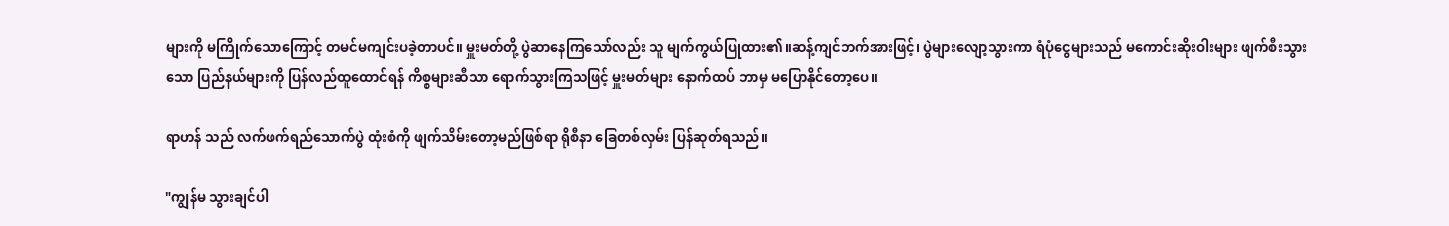များကို မကြိုက်သောကြောင့် တမင်မကျင်းပခဲ့တာပင်။ မှူးမတ်တို့ ပွဲဆာနေကြသော်လည်း သူ မျက်ကွယ်ပြုထား၏။ဆန့်ကျင်ဘက်အားဖြင့်၊ ပွဲများလျော့သွားကာ ရံပုံငွေများသည် မကောင်းဆိုးဝါးများ ဖျက်စီးသွားသော ပြည်နယ်များကို ပြန်လည်ထူထောင်ရန် ကိစ္စများဆီသာ ရောက်သွားကြသဖြင့် မှူးမတ်များ နောက်ထပ် ဘာမှ မပြောနိုင်တော့ပေ။

ရာဟန် သည် လက်ဖက်ရည်သောက်ပွဲ ထုံးစံကို ဖျက်သိမ်းတော့မည်ဖြစ်ရာ ရိုစီနာ ခြေတစ်လှမ်း ပြန်ဆုတ်ရသည်။

"ကျွန်မ သွားချင်ပါ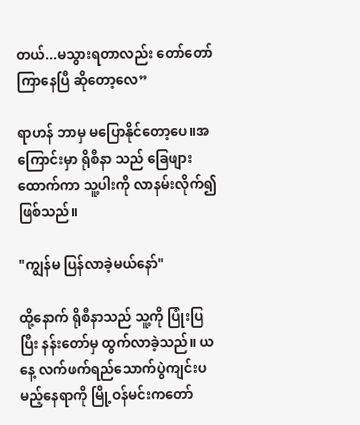တယ်...မသွားရတာလည်း တော်တော်ကြာနေပြီ ဆိုတော့လေ”

ရာဟန် ဘာမှ မပြောနိုင်တော့ပေ။အကြောင်းမှာ ရိုစီနာ သည် ခြေဖျား ထောက်ကာ သူ့ပါးကို လာနမ်းလိုက်၍ ဖြစ်သည်။

"ကျွန်မ ပြန်လာခဲ့မယ်နော်"

ထို့နောက် ရိုစီနာသည် သူ့ကို ပြုံးပြပြီး နန်းတော်မှ ထွက်လာခဲ့သည်။ ယနေ့ လက်ဖက်ရည်သောက်ပွဲကျင်းပမည့်နေရာကို မြို့ဝန်မင်းကတော်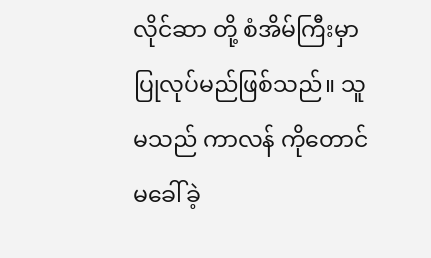လိုင်ဆာ တို့ စံအိမ်ကြီးမှာ ပြုလုပ်မည်ဖြစ်သည်။ သူမသည် ကာလန် ကိုတောင် မခေါ်ခဲ့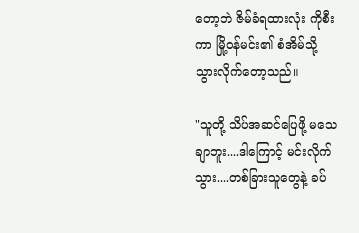တော့ဘဲ ဇိမ်ခံရထားလုံး ကိုစီးကာ မြို့ဝန်မင်း၏ စံအိမ်သို့ သွားလိုက်တော့သည်။

"သူတို့ သိပ်အဆင်ပြေဖို့ မသေချာဘူး....ဒါကြောင့် မင်းလိုက်သွား....တစ်ခြားသူတွေနဲ့ ခပ်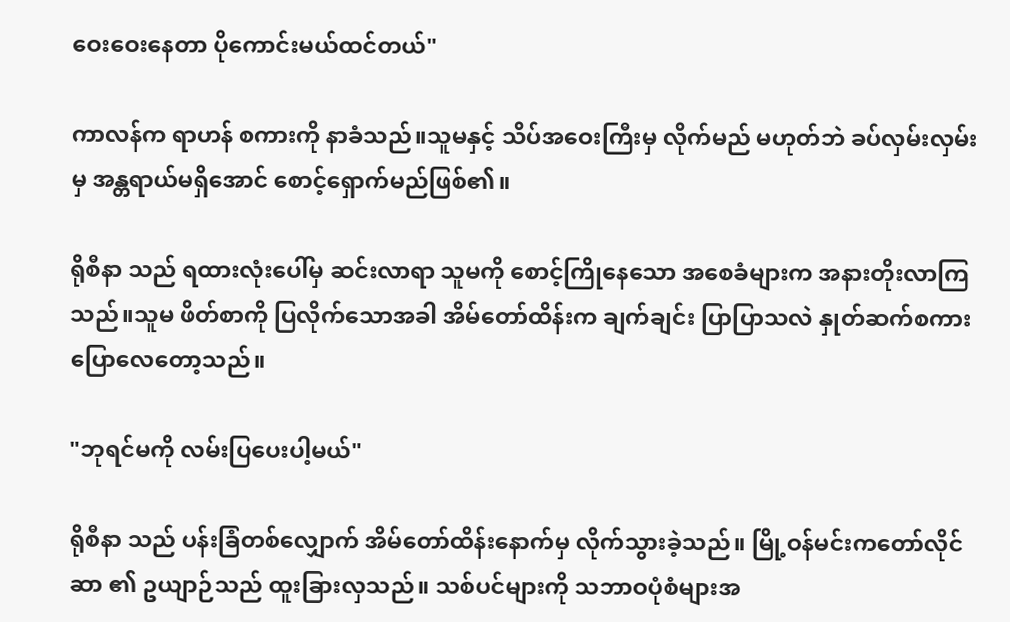ဝေးဝေးနေတာ ပိုကောင်းမယ်ထင်တယ်"

ကာလန်က ရာဟန် စကားကို နာခံသည်။သူမနှင့် သိပ်အဝေးကြီးမှ လိုက်မည် မဟုတ်ဘဲ ခပ်လှမ်းလှမ်းမှ အန္တရာယ်မရှိအောင် စောင့်ရှောက်မည်ဖြစ်၏။

ရိုစီနာ သည် ရထားလုံးပေါ်မှ ဆင်းလာရာ သူမကို စောင့်ကြိုနေသော အစေခံများက အနားတိုးလာကြသည်။သူမ ဖိတ်စာကို ပြလိုက်သောအခါ အိမ်တော်ထိန်းက ချက်ချင်း ပြာပြာသလဲ နှုတ်ဆက်စကား ပြောလေတော့သည်။

"ဘုရင်မကို လမ်းပြပေးပါ့မယ်"

ရိုစီနာ သည် ပန်းခြံတစ်လျှောက် အိမ်တော်ထိန်းနောက်မှ လိုက်သွားခဲ့သည်။ မြို့ဝန်မင်းကတော်လိုင်ဆာ ၏ ဥယျာဉ်သည် ထူးခြားလှသည်။ သစ်ပင်များကို သဘာဝပုံစံများအ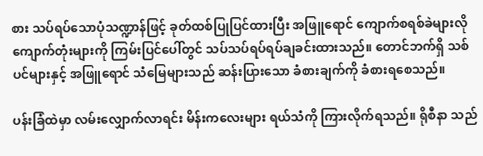စား သပ်ရပ်သောပုံသဏ္ဍာန်ဖြင့် ခုတ်ထစ်ပြုပြင်ထားပြီး အဖြူရောင် ကျောက်စရစ်ခဲများလို ကျောက်တုံးများကို ကြမ်းပြင်ပေါ်တွင် သပ်သပ်ရပ်ရပ်ချခင်းထားသည်။ တောင်ဘက်ရှိ သစ်ပင်များနှင့် အဖြူရောင် သံမြေများသည် ဆန်းပြားသော ခံစားချက်ကို ခံစားရစေသည်။

ပန်းခြံထဲမှာ လမ်းလျှောက်လာရင်း မိန်းကလေးများ ရယ်သံကို ကြားလိုက်ရသည်။ ရိုစီနာ သည်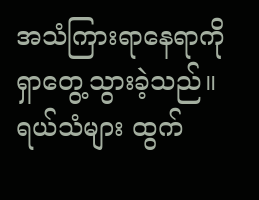အသံကြားရာနေရာကို ရှာတွေ့သွားခဲ့သည်။ ရယ်သံများ ထွက်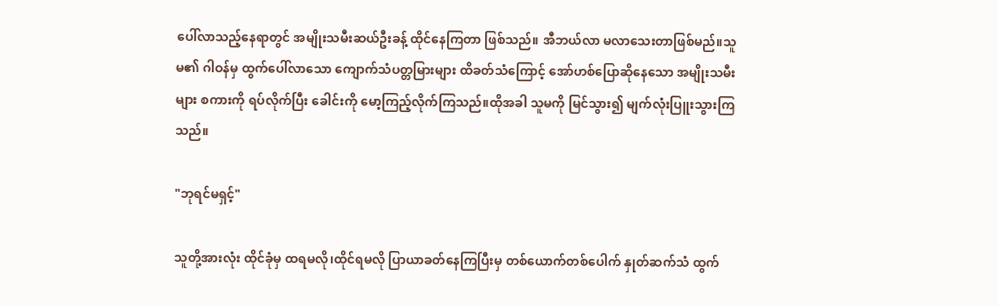ပေါ်လာသည့်နေရာတွင် အမျိုးသမီးဆယ်ဦးခန့် ထိုင်နေကြတာ ဖြစ်သည်။ အီဘယ်လာ မလာသေးတာဖြစ်မည်။သူမ၏ ဂါဝန်မှ ထွက်ပေါ်လာသော ကျောက်သံပတ္တမြားများ ထိခတ်သံကြောင့် အော်ဟစ်ပြောဆိုနေသော အမျိုးသမီးများ စကားကို ရပ်လိုက်ပြီး ခေါင်းကို မော့ကြည့်လိုက်ကြသည်။ထိုအခါ သူမကို မြင်သွား၍ မျက်လုံးပြူးသွားကြသည်။

"ဘုရင်မရှင့်"

သူတို့အားလုံး ထိုင်ခုံမှ ထရမလို၊ထိုင်ရမလို ပြာယာခတ်နေကြပြီးမှ တစ်ယောက်တစ်ပေါက် နှုတ်ဆက်သံ ထွက်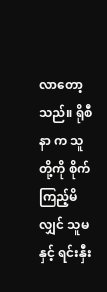လာတော့သည်။ ရိုစီနာ က သူတို့ကို စိုက်ကြည့်မိလျှင် သူမနှင့် ရင်းနှီး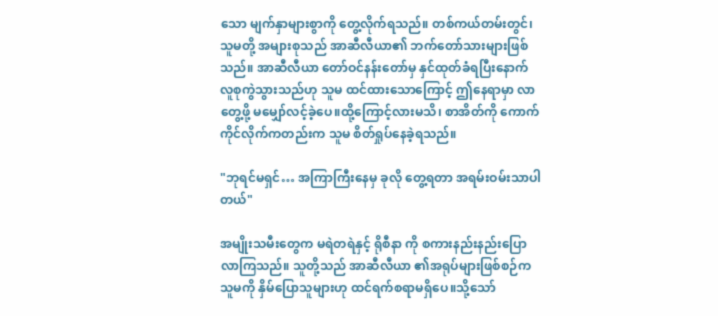သော မျက်နှာများစွာကို တွေ့လိုက်ရသည်။ တစ်ကယ်တမ်းတွင်၊ သူမတို့ အများစုသည် အာဆီလီယာ၏ ဘက်တော်သားများဖြစ်သည်။ အာဆီလီယာ တော်ဝင်နန်းတော်မှ နှင်ထုတ်ခံရပြီးနောက် လူစုကွဲသွားသည်ဟု သူမ ထင်ထားသောကြောင့် ဤနေရာမှာ လာတွေ့ဖို့ မမျှော်လင့်ခဲ့ပေ။ထို့ကြောင့်လားမသိ၊ စာအိတ်ကို ကောက်ကိုင်လိုက်ကတည်းက သူမ စိတ်ရှုပ်နေခဲ့ရသည်။

"ဘုရင်မရှင်… အကြာကြီးနေမှ ခုလို တွေ့ရတာ အရမ်းဝမ်းသာပါတယ်"

အမျိုးသမီးတွေက မရဲတရဲနှင့် ရိုစီနာ ကို စကားနည်းနည်းပြောလာကြသည်။ သူတို့သည် အာဆီလီယာ ၏အရုပ်များဖြစ်စဉ်က သူမကို နှိမ်ပြောသူများဟု ထင်ရက်စရာမရှိပေ။သို့သော်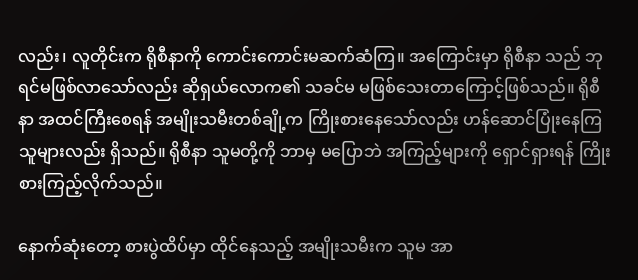လည်း၊ လူတိုင်းက ရိုစီနာကို ကောင်းကောင်းမဆက်ဆံကြ။ အကြောင်းမှာ ရိုစီနာ သည် ဘုရင်မဖြစ်လာသော်လည်း ဆိုရှယ်လောက၏ သခင်မ မဖြစ်သေးတာကြောင့်ဖြစ်သည်။ ရိုစီနာ အထင်ကြီးစေရန် အမျိုးသမီးတစ်ချို့က ကြိုးစားနေသော်လည်း ဟန်ဆောင်ပြုံးနေကြသူများလည်း ရှိသည်။ ရိုစီနာ သူမတို့ကို ဘာမှ မပြောဘဲ အကြည့်များကို ရှောင်ရှားရန် ကြိုးစားကြည့်လိုက်သည်။

နောက်ဆုံးတော့ စားပွဲထိပ်မှာ ထိုင်နေသည့် အမျိုးသမီးက သူမ အာ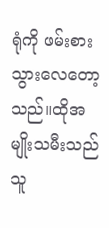ရုံကို ဖမ်းစားသွားလေတော့သည်။ထိုအမျိုးသမီးသည် သူ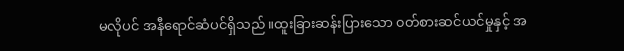မလိုပင် အနီရောင်ဆံပင်ရှိသည်။ထူးခြားဆန်းပြားသော ၀တ်စားဆင်ယင်မှုနှင့် အ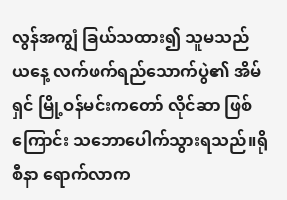လွန်အကျွံ ခြယ်သထား၍ သူမသည် ယနေ့ လက်ဖက်ရည်သောက်ပွဲ၏ အိမ်ရှင် မြို့ဝန်မင်းကတော် လိုင်ဆာ ဖြစ်ကြောင်း သဘောပေါက်သွားရသည်။ရိုစီနာ ရောက်လာက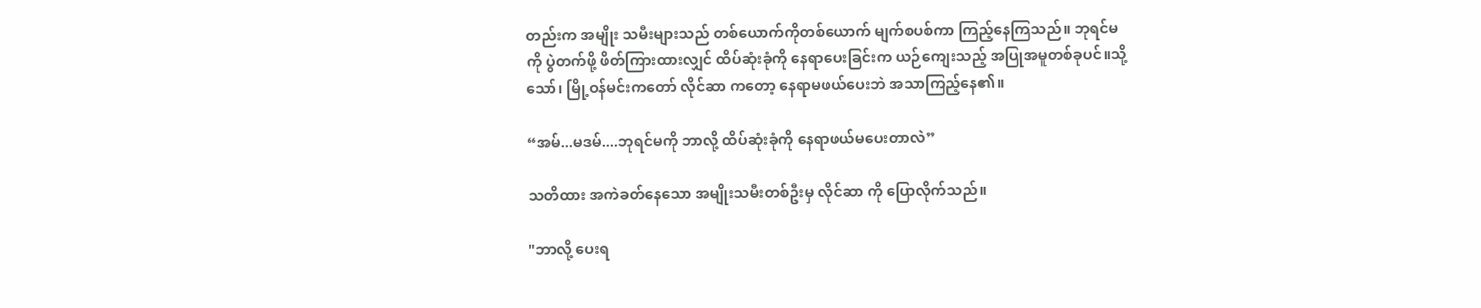တည်းက အမျိုး သမီးများသည် တစ်ယောက်ကိုတစ်ယောက် မျက်စပစ်ကာ ကြည့်နေကြသည်။ ဘုရင်မကို ပွဲတက်ဖို့ ဖိတ်ကြားထားလျှင် ထိပ်ဆုံးခုံကို နေရာပေးခြင်းက ယဉ်ကျေးသည့် အပြုအမူတစ်ခုပင်။သို့သော်၊ မြို့ဝန်မင်းကတော် လိုင်ဆာ ကတော့ နေရာမဖယ်ပေးဘဲ အသာကြည့်နေ၏။

“အမ်...မဒမ်....ဘုရင်မကို ဘာလို့ ထိပ်ဆုံးခုံကို နေရာဖယ်မပေးတာလဲ”

သတိထား အကဲခတ်နေသော အမျိုးသမီးတစ်ဦးမှ လိုင်ဆာ ကို ပြောလိုက်သည်။

"ဘာလို့ ပေးရ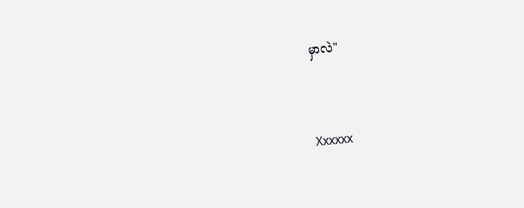မှာလဲ"


Xxxxxx